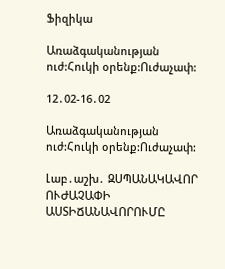Ֆիզիկա

Առաձգականության ուժ:Հուկի օրենք:Ուժաչափ:

12․02-16․02

Առաձգականության ուժ:Հուկի օրենք:Ուժաչափ:

Լաբ․աշխ․ ԶՍՊԱՆԱԿԱՎՈՐ ՈՒԺԱՉԱՓԻ ԱՍՏԻՃԱՆԱՎՈՐՈՒՄԸ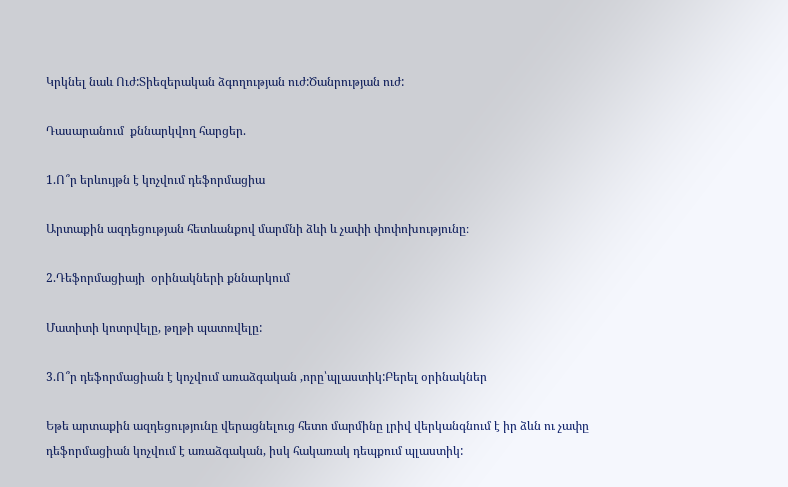Կրկնել նաև Ուժ:Տիեզերական ձգողության ուժ:Ծանրության ուժ:

Դասարանում  քննարկվող հարցեր.

1.Ո՞ր երևույթն է կոչվում դեֆորմացիա

Արտաքին ազդեցության հետևանքով մարմնի ձևի և չափի փոփոխությունը։

2.Դեֆորմացիայի  օրինակների քննարկում

Մատիտի կոտրվելը, թղթի պատռվելը:

3.Ո՞ր դեֆորմացիան է կոչվում առաձգական ,որը՝պլաստիկ:Բերել օրինակներ

Եթե արտաքին ազդեցությունը վերացնելուց հետո մարմինը լրիվ վերկանգնում է իր ձևն ու չափը դեֆորմացիան կոչվում է առաձգական, իսկ հակառակ դեպքում պլաստիկ: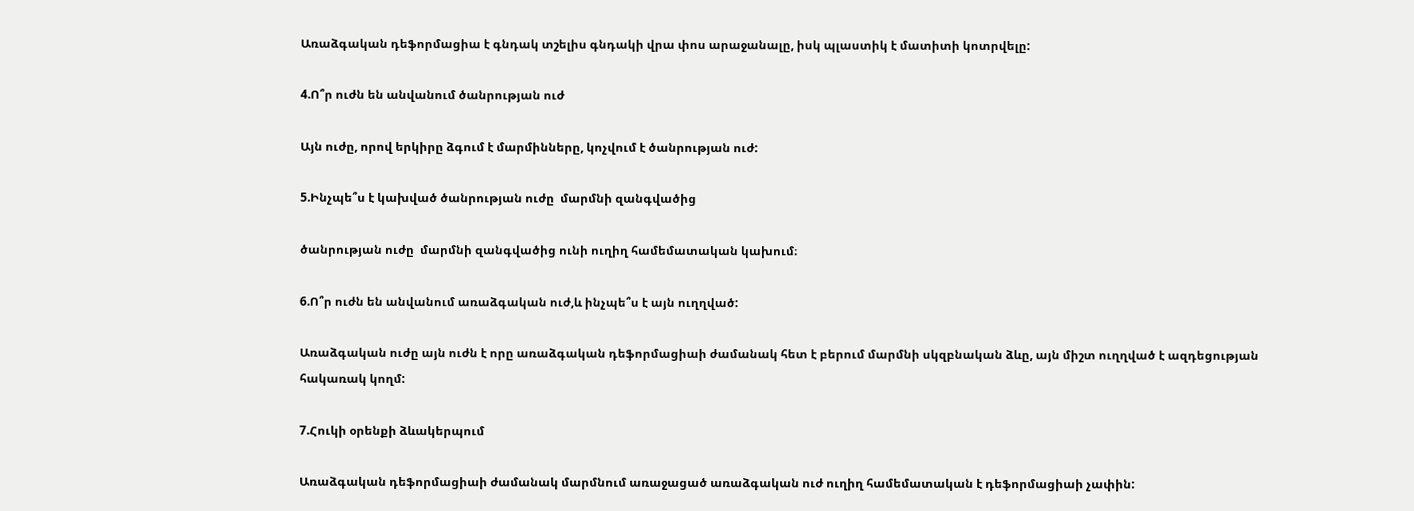Առաձգական դեֆորմացիա է գնդակ տշելիս գնդակի վրա փոս արաջանալը, իսկ պլաստիկ է մատիտի կոտրվելը:

4.Ո՞ր ուժն են անվանում ծանրության ուժ

Այն ուժը, որով երկիրը ձգում է մարմինները, կոչվում է ծանրության ուժ:

5.Ինչպե՞ս է կախված ծանրության ուժը  մարմնի զանգվածից

ծանրության ուժը  մարմնի զանգվածից ունի ուղիղ համեմատական կախում։

6.Ո՞ր ուժն են անվանում առաձգական ուժ,և ինչպե՞ս է այն ուղղված:

Առաձգական ուժը այն ուժն է որը առաձգական դեֆորմացիաի ժամանակ հետ է բերում մարմնի սկզբնական ձևը, այն միշտ ուղղված է ազդեցության հակառակ կողմ:

7.Հուկի օրենքի ձևակերպում

Առաձգական դեֆորմացիաի ժամանակ մարմնում առաջացած առաձգական ուժ ուղիղ համեմատական է դեֆորմացիաի չափին: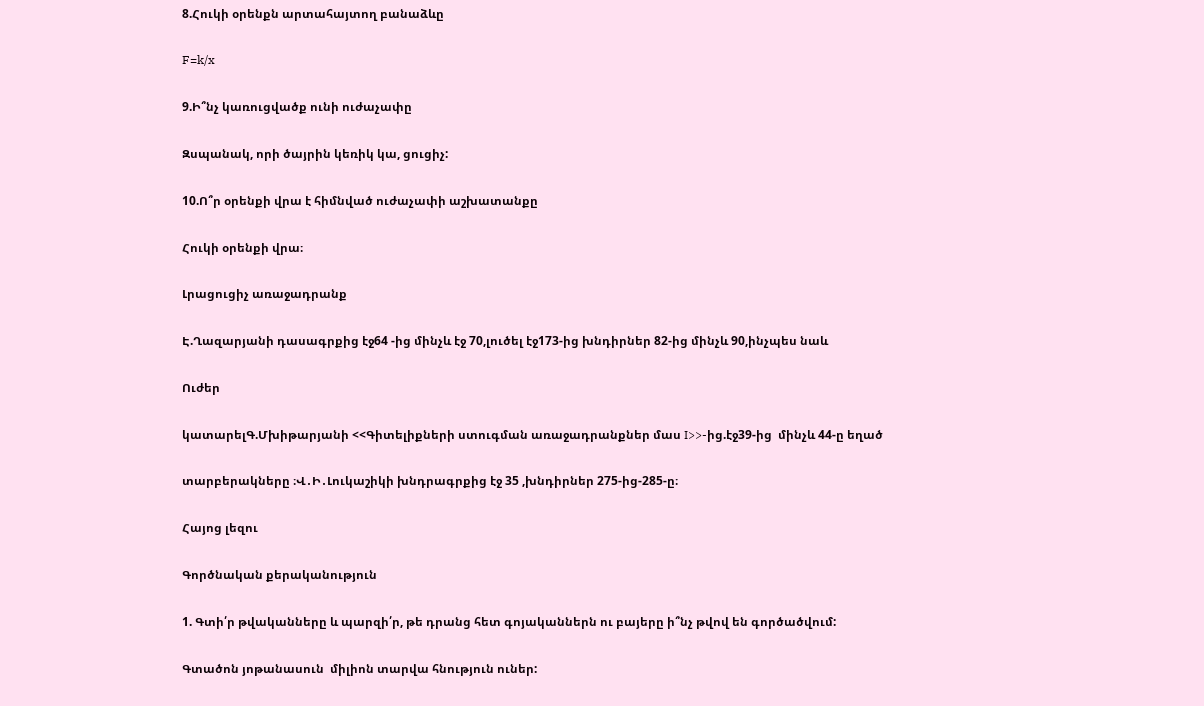8.Հուկի օրենքն արտահայտող բանաձևը

F=k/x

9.Ի՞նչ կառուցվածք ունի ուժաչափը

Զսպանակ, որի ծայրին կեռիկ կա, ցուցիչ:

10.Ո՞ր օրենքի վրա է հիմնված ուժաչափի աշխատանքը

Հուկի օրենքի վրա։

Լրացուցիչ առաջադրանք

Է.Ղազարյանի դասագրքից էջ64 -ից մինչև էջ 70,լուծել էջ173-ից խնդիրներ 82-ից մինչև 90,ինչպես նաև

Ուժեր

կատարելԳ.Մխիթարյանի <<Գիտելիքների ստուգման առաջադրանքներ մաս I>>-ից.էջ39-ից  մինչև 44-ը եղած

տարբերակները ։Վ․Ի․Լուկաշիկի խնդրագրքից էջ 35 ,խնդիրներ 275-ից-285-ը։

Հայոց լեզու

Գործնական քերականություն

1. Գտի՛ր թվականները և պարզի՛ր, թե դրանց հետ գոյականներն ու բայերը ի՞նչ թվով են գործածվում:

Գտածոն յոթանասուն  միլիոն տարվա հնություն ուներ: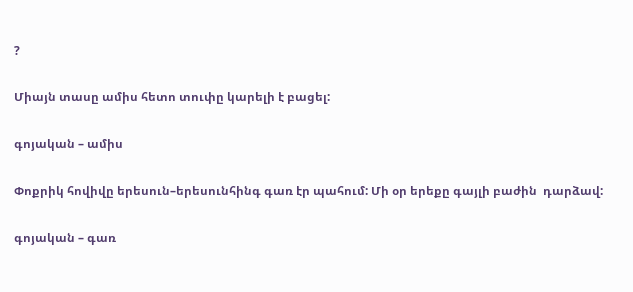?

Միայն տասը ամիս հետո տուփը կարելի է բացել:

գոյական – ամիս

Փոքրիկ հովիվը երեսուն–երեսունհինգ գառ էր պահում: Մի օր երեքը գայլի բաժին  դարձավ:

գոյական – գառ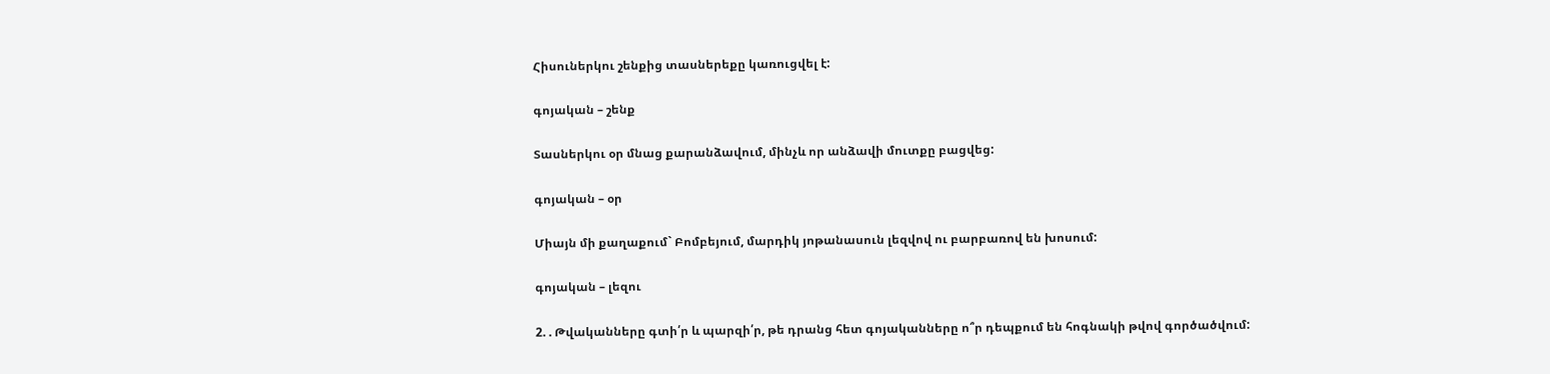Հիսուներկու շենքից տասներեքը կառուցվել է:

գոյական – շենք

Տասներկու օր մնաց քարանձավում, մինչև որ անձավի մուտքը բացվեց:

գոյական – օր

Միայն մի քաղաքում` Բոմբեյում, մարդիկ յոթանասուն լեզվով ու բարբառով են խոսում:

գոյական – լեզու

2. . Թվականները գտի՛ր և պարզի՛ր, թե դրանց հետ գոյականները ո՞ր դեպքում են հոգնակի թվով գործածվում: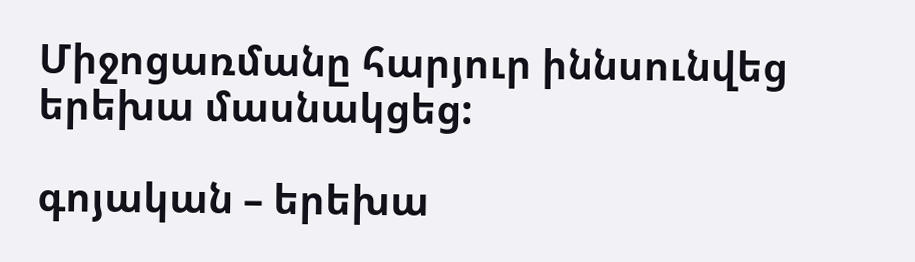Միջոցառմանը հարյուր իննսունվեց երեխա մասնակցեց:

գոյական – երեխա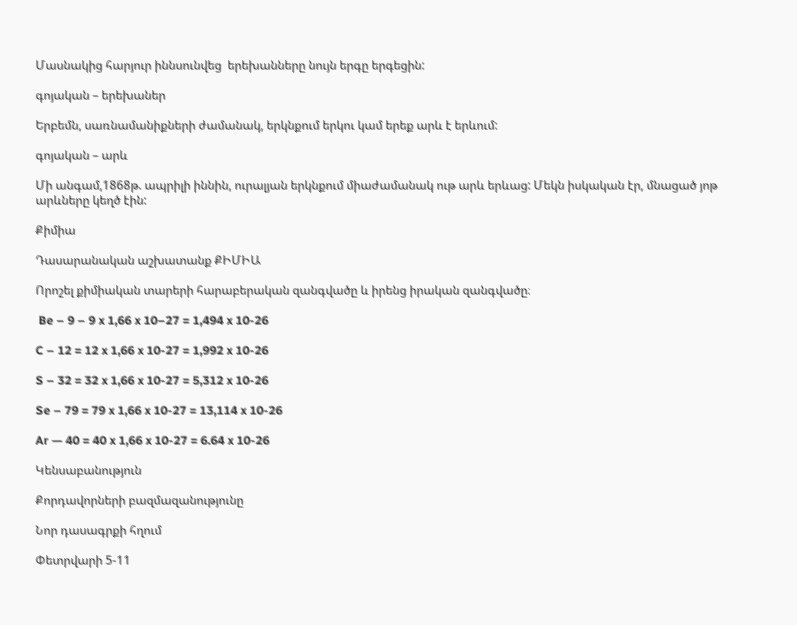Մասնակից հարյուր իննսունվեց  երեխանները նույն երգը երգեցին:

գոյական – երեխաներ

Երբեմն, սառնամանիքների ժամանակ, երկնքում երկու կամ երեք արև է երևում:

գոյական – արև

Մի անգամ,1868թ. ապրիլի իննին, ուրալյան երկնքում միաժամանակ ութ արև երևաց: Մեկն իսկական էր, մնացած յոթ արևները կեղծ էին:

Քիմիա

Դասարանական աշխատանք ՔԻՄԻԱ

Որոշել քիմիական տարերի հարաբերական զանգվածը և իրենց իրական զանգվածը։

 Be – 9 – 9 x 1,66 x 10–27 = 1,494 x 10-26

C – 12 = 12 x 1,66 x 10-27 = 1,992 x 10-26

S – 32 = 32 x 1,66 x 10-27 = 5,312 x 10-26

Se – 79 = 79 x 1,66 x 10-27 = 13,114 x 10-26

Ar — 40 = 40 x 1,66 x 10-27 = 6.64 x 10-26

Կենսաբանություն

Քորդավորների բազմազանությունը

Նոր դասագրքի հղում

Փետրվարի 5-11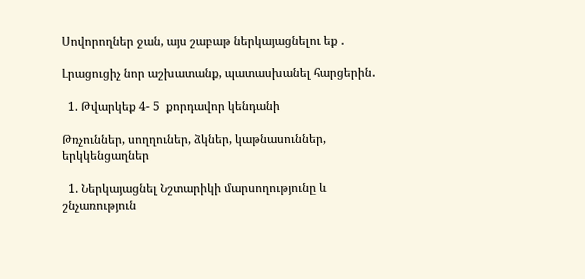Սովորողներ ջան, այս շաբաթ ներկայացնելու եք ․

Լրացուցիչ նոր աշխատանք, պատասխանել հարցերին․

  1. Թվարկեք 4- 5  քորդավոր կենդանի

Թռչուններ, սողղուներ, ձկներ, կաթնասուններ, երկկենցաղներ

  1. Ներկայացնել Նշտարիկի մարսողությունը և շնչառություն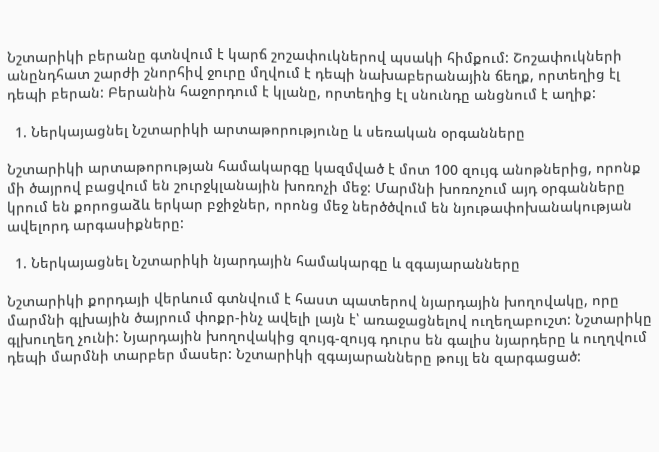Նշտարիկի բերանը գտնվում է կարճ շոշափուկներով պսակի հիմքում: Շոշափուկների անընդհատ շարժի շնորհիվ ջուրը մղվում է դեպի նախաբերանային ճեղք, որտեղից էլ դեպի բերան: Բերանին հաջորդում է կլանը, որտեղից էլ սնունդը անցնում է աղիք:

  1. Ներկայացնել Նշտարիկի արտաթորությունը և սեռական օրգանները

Նշտարիկի արտաթորության համակարգը կազմված է մոտ 100 զույգ անոթներից, որոնք մի ծայրով բացվում են շուրջկլանային խոռոչի մեջ: Մարմնի խոռոչում այդ օրգանները կրում են քորոցաձև երկար բջիջներ, որոնց մեջ ներծծվում են նյութափոխանակության ավելորդ արգասիքները:

  1. Ներկայացնել Նշտարիկի նյարդային համակարգը և զգայարանները

Նշտարիկի քորդայի վերևում գտնվում է հաստ պատերով նյարդային խողովակը, որը մարմնի գլխային ծայրում փոքր-ինչ ավելի լայն է՝ առաջացնելով ուղեղաբուշտ: Նշտարիկը գլխուղեղ չունի: Նյարդային խողովակից զույգ-զույգ դուրս են գալիս նյարդերը և ուղղվում դեպի մարմնի տարբեր մասեր: Նշտարիկի զգայարանները թույլ են զարգացած: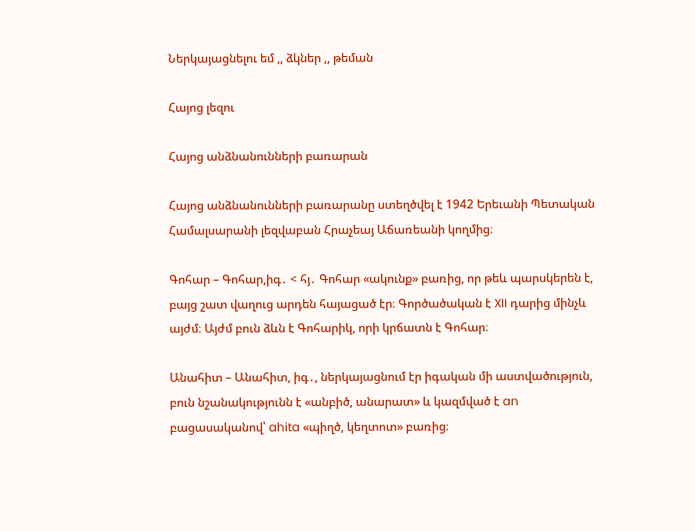Ներկայացնելու եմ ,, ձկներ ,, թեման

Հայոց լեզու

Հայոց անձնանունների բառարան

Հայոց անձնանունների բառարանը ստեղծվել է 1942 Երեւանի Պետական Համալսարանի լեզվաբան Հրաչեայ Աճառեանի կողմից։

Գոհար – Գոհար,իգ․ < հյ․ Գոհար «ակունք» բառից, որ թեև պարսկերեն է, բայց շատ վաղուց արդեն հայացած էր։ Գործածական է XII դարից մինչև այժմ։ Այժմ բուն ձևն է Գոհարիկ, որի կրճատն է Գոհար։

Անահիտ – Անահիտ, իգ․, ներկայացնում էր իգական մի աստվածություն, բուն նշանակությունն է «անբիծ, անարատ» և կազմված է an բացասականով՝ ahita «պիղծ, կեղտոտ» բառից։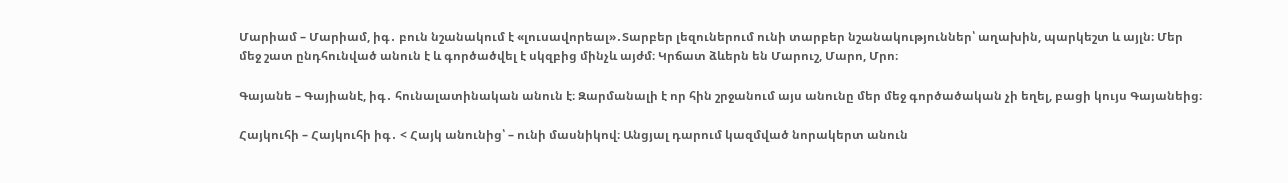Մարիամ – Մարիամ, իգ․ բուն նշանակում է «լուսավորեալ»․Տարբեր լեզուներում ունի տարբեր նշանակություններ՝ աղախին, պարկեշտ և այլն։ Մեր մեջ շատ ընդհունված անուն է և գործածվել է սկզբից մինչև այժմ։ Կրճատ ձևերն են Մարուշ, Մարո, Մրո։

Գայանե – Գայիանէ, իգ․ հունալատինական անուն է։ Զարմանալի է որ հին շրջանում այս անունը մեր մեջ գործածական չի եղել, բացի կույս Գայանեից։

Հայկուհի – Հայկուհի իգ․ < Հայկ անունից՝ – ունի մասնիկով։ Անցյալ դարում կազմված նորակերտ անուն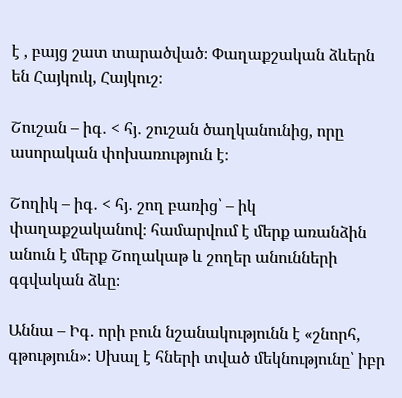է , բայց շատ տարածված։ Փաղաքշական ձևերն են Հայկուկ, Հայկուշ։

Շուշան – իգ․ < հյ․ շուշան ծաղկանունից, որը ասորական փոխառություն է։

Շողիկ – իգ․ < հյ․ շող բառից՝ – իկ փաղաքշականով։ համարվում է մերք առանձին անուն է մերք Շողակաթ և շողեր անունների գգվական ձևը։

Աննա – Իգ․ որի բուն նշանակությունն է «շնորհ, գթություն»։ Սխալ է հների տված մեկնությունը՝ իբր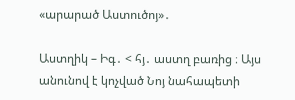«արարած Աստուծոյ»․

Աստղիկ – Իգ․ < հյ․ աստղ բառից ։ Այս անունով է կոչված Նոյ նահապետի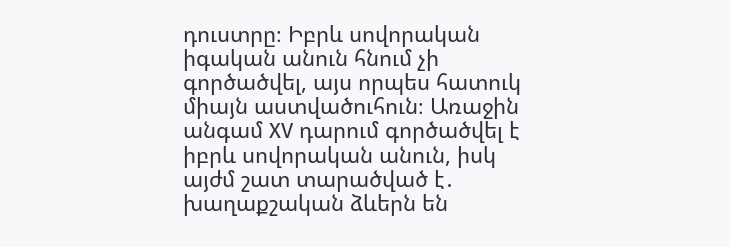դուստրը։ Իբրև սովորական իգական անուն հնում չի գործածվել, այս որպես հատուկ միայն աստվածուհուն։ Առաջին անգամ XV դարում գործածվել է իբրև սովորական անուն, իսկ այժմ շատ տարածված է․ խաղաքշական ձևերն են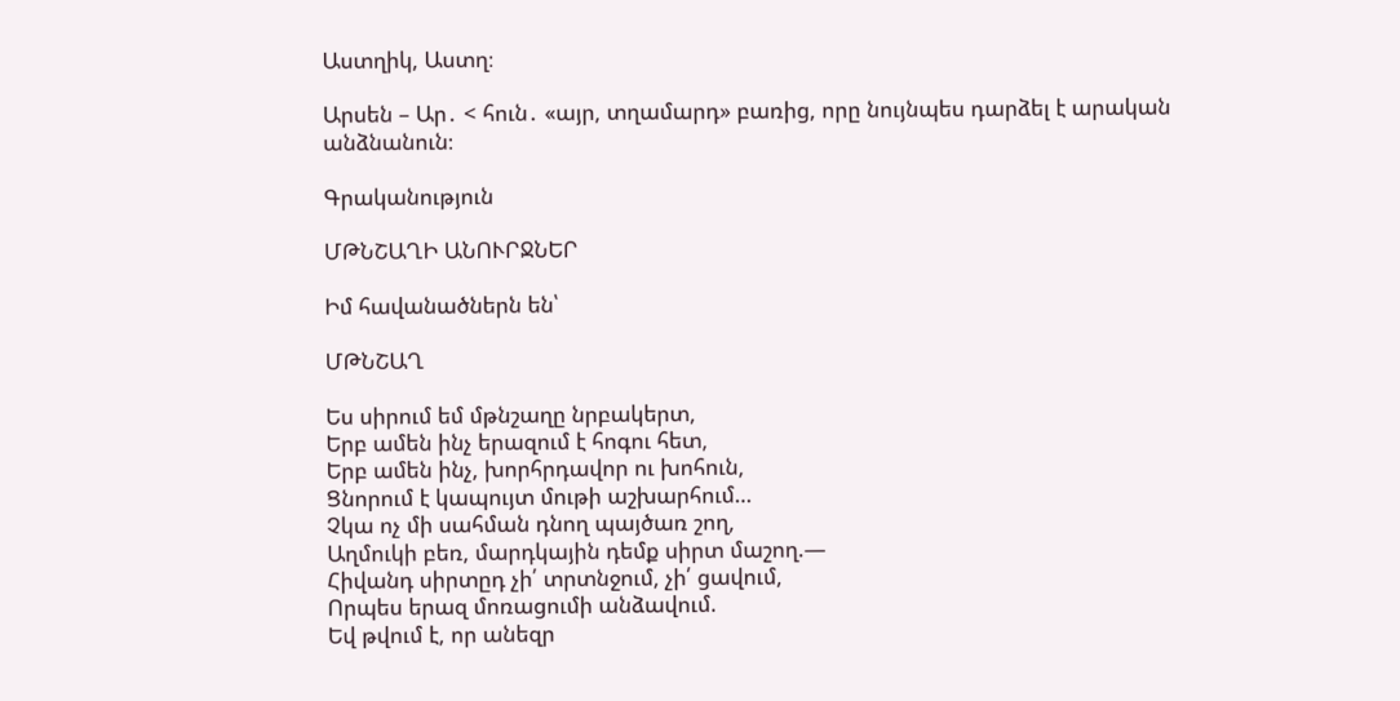Աստղիկ, Աստղ։

Արսեն – Ար․ < հուն․ «այր, տղամարդ» բառից, որը նույնպես դարձել է արական անձնանուն։

Գրականություն

ՄԹՆՇԱՂԻ ԱՆՈՒՐՋՆԵՐ

Իմ հավանածներն են՝

ՄԹՆՇԱՂ

Ես սիրում եմ մթնշաղը նրբակերտ,
Երբ ամեն ինչ երազում է հոգու հետ,
Երբ ամեն ինչ, խորհրդավոր ու խոհուն,
Ցնորում է կապույտ մութի աշխարհում…
Չկա ոչ մի սահման դնող պայծառ շող,
Աղմուկի բեռ, մարդկային դեմք սիրտ մաշող.—
Հիվանդ սիրտըդ չի՛ տրտնջում, չի՛ ցավում,
Որպես երազ մոռացումի անձավում.
Եվ թվում է, որ անեզր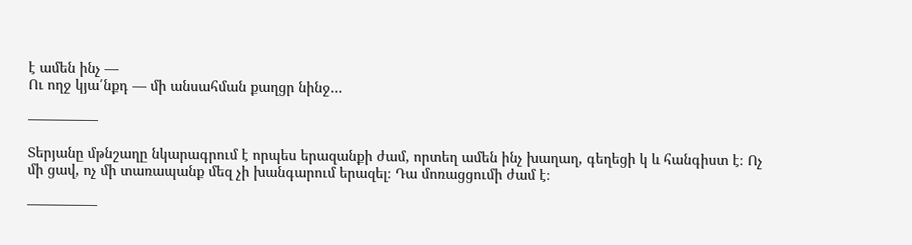է ամեն ինչ —
Ու ողջ կյա՛նքդ — մի անսահման քաղցր նինջ…

—————

Տերյանը մթնշաղը նկարագրում է որպես երազանքի ժամ, որտեղ ամեն ինչ խաղաղ, գեղեցի կ և հանգիստ է։ Ոչ մի ցավ, ոչ մի տառապանք մեզ չի խանգարում երազել։ Դա մոռացցումի ժամ է։

—————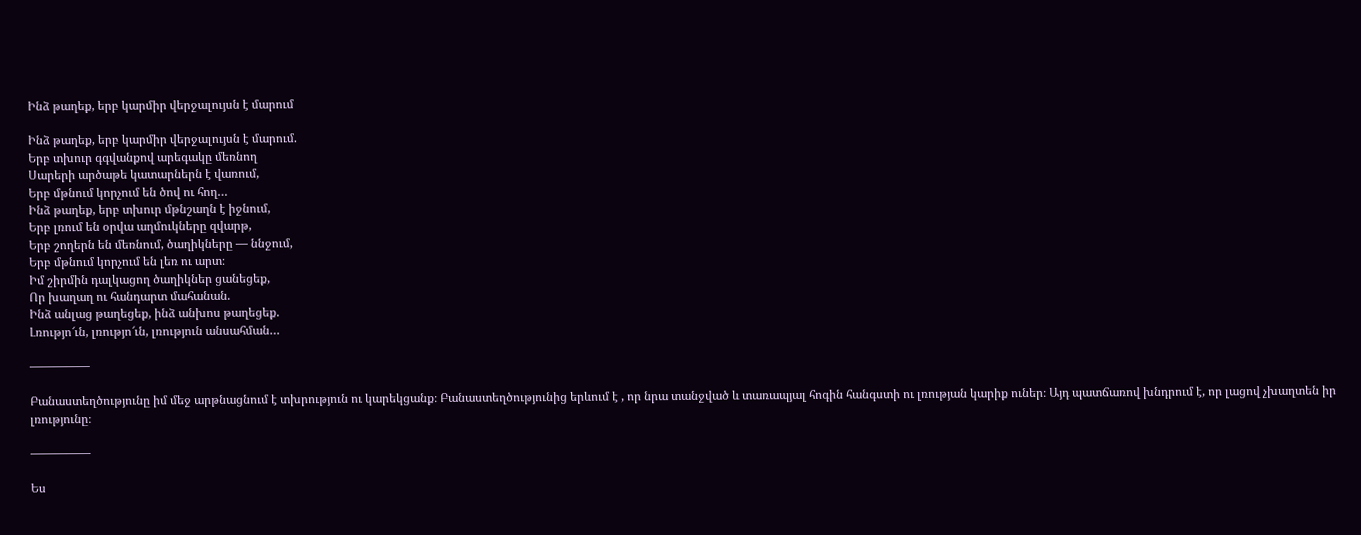Ինձ թաղեք, երբ կարմիր վերջալույսն է մարում

Ինձ թաղեք, երբ կարմիր վերջալույսն է մարում.
Երբ տխուր գգվանքով արեգակը մեռնող
Սարերի արծաթե կատարներն է վառում,
Երբ մթնում կորչում են ծով ու հող…
Ինձ թաղեք, երբ տխուր մթնշաղն է իջնում,
Երբ լռում են օրվա աղմուկները զվարթ,
Երբ շողերն են մեռնում, ծաղիկները — ննջում,
Երբ մթնում կորչում են լեռ ու արտ։
Իմ շիրմին դալկացող ծաղիկներ ցանեցեք,
Որ խաղաղ ու հանդարտ մահանան.
Ինձ անլաց թաղեցեք, ինձ անխոս թաղեցեք.
Լռությո՜ւն, լռությո՜ւն, լռություն անսահման…

—————

Բանաստեղծությունը իմ մեջ արթնացնում է տխրություն ու կարեկցանք։ Բանաստեղծությունից երևում է , որ նրա տանջված և տառապյալ հոգին հանգստի ու լռության կարիք ուներ։ Այդ պատճառով խնդրում է, որ լացով չխաղտեն իր լռությունը։

—————

Ես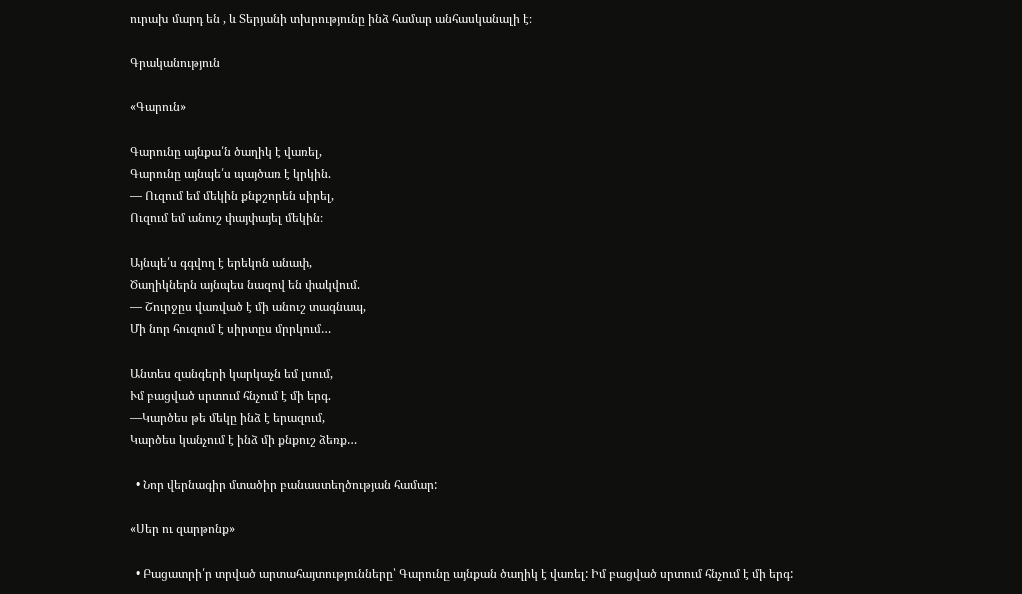ուրախ մարդ են , և Տերյանի տխրությունը ինձ համար անհասկանալի է։

Գրականություն

«Գարուն»

Գարունը այնքա՛ն ծաղիկ է վառել,
Գարունը այնպե՛ս պայծառ է կրկին.
— Ուզում եմ մեկին քնքշորեն սիրել,
Ուզում եմ անուշ փայփայել մեկին։

Այնպե՛ս գգվող է երեկոն անափ,
Ծաղիկներն այնպես նազով են փակվում.
— Շուրջըս վառված է մի անուշ տագնապ,
Մի նոր հուզում է սիրտըս մրրկում…

Անտես զանգերի կարկաչն եմ լսում,
Ւմ բացված սրտում հնչում է մի երգ.
—Կարծես թե մեկը ինձ է երազում,
Կարծես կանչում է ինձ մի քնքուշ ձեռք…

  • Նոր վերնագիր մտածիր բանաստեղծության համար:

«Սեր ու զարթոնք»

  • Բացատրի՛ր տրված արտահայտությունները՝ Գարունը այնքան ծաղիկ է վառել: Իմ բացված սրտում հնչում է մի երգ: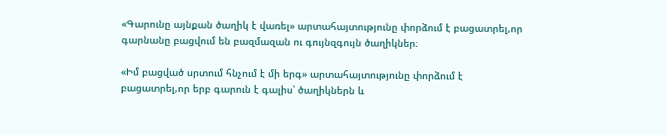«Գարունը այնքան ծաղիկ է վառել» արտահայտությունը փորձում է բացատրել,որ գարնանը բացվում են բազմազան ու գույնզգույն ծաղիկներ։

«Իմ բացված սրտում հնչում է մի երգ» արտահայտությունը փորձում է բացատրել,որ երբ գարուն է գալիս՝ ծաղիկներն և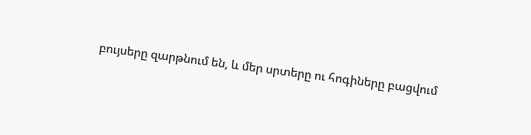բույսերը զարթնում են, և մեր սրտերը ու հոգիները բացվում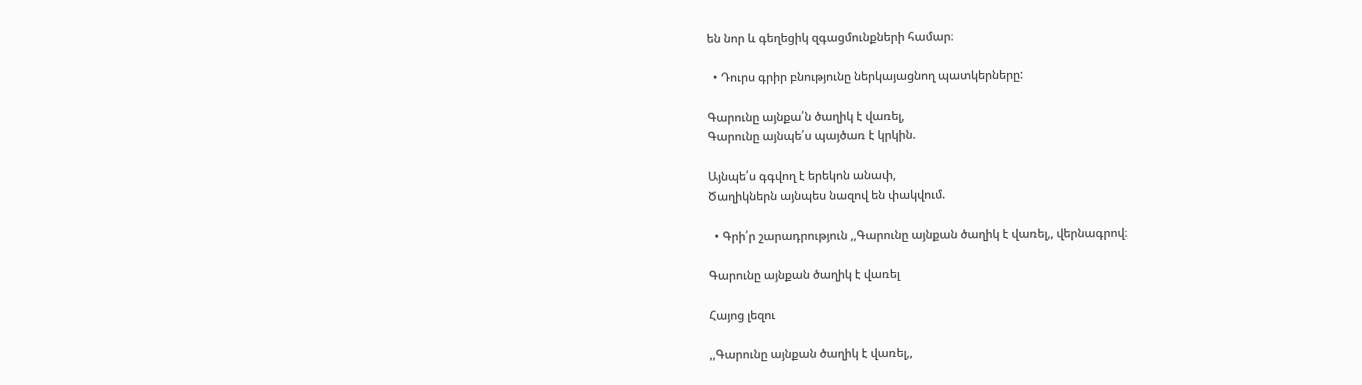են նոր և գեղեցիկ զգացմունքների համար։

  • Դուրս գրիր բնությունը ներկայացնող պատկերները:

Գարունը այնքա՛ն ծաղիկ է վառել,
Գարունը այնպե՛ս պայծառ է կրկին.

Այնպե՛ս գգվող է երեկոն անափ,
Ծաղիկներն այնպես նազով են փակվում.

  • Գրի՛ր շարադրություն ,,Գարունը այնքան ծաղիկ է վառել,, վերնագրով։

Գարունը այնքան ծաղիկ է վառել

Հայոց լեզու

,,Գարունը այնքան ծաղիկ է վառել,,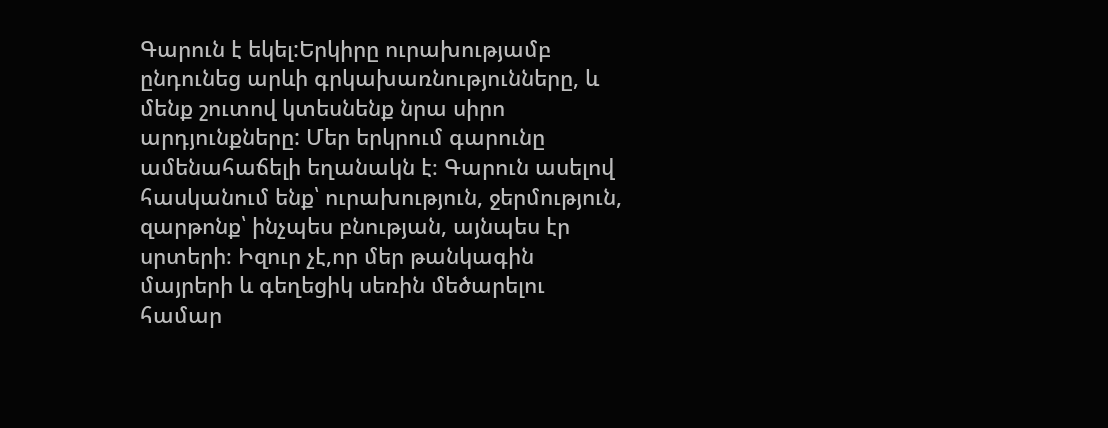Գարուն է եկել:Երկիրը ուրախությամբ ընդունեց արևի գրկախառնությունները, և մենք շուտով կտեսնենք նրա սիրո արդյունքները: Մեր երկրում գարունը ամենահաճելի եղանակն է։ Գարուն ասելով հասկանում ենք՝ ուրախություն, ջերմություն, զարթոնք՝ ինչպես բնության, այնպես էր սրտերի։ Իզուր չէ,որ մեր թանկագին մայրերի և գեղեցիկ սեռին մեծարելու համար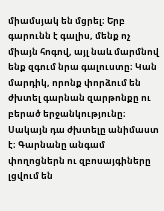միամսյակ են մցրել։ Երբ գարունն է գալիս, մենք ոչ միայն հոգով, այլ նաև մարմնով ենք զգում նրա գալուստը։ Կան մարդիկ, որոնք փորձում են ժխտել գարնան զարթոնքը ու բերած երջանկությունը։ Սակայն դա ժխտելը անիմաստ է։ Գարնանը անգամ փողոցներն ու զբոսայգիները լցվում են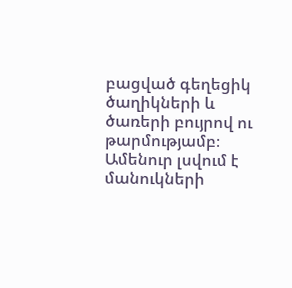բացված գեղեցիկ ծաղիկների և ծառերի բույրով ու թարմությամբ։ Ամենուր լսվում է մանուկների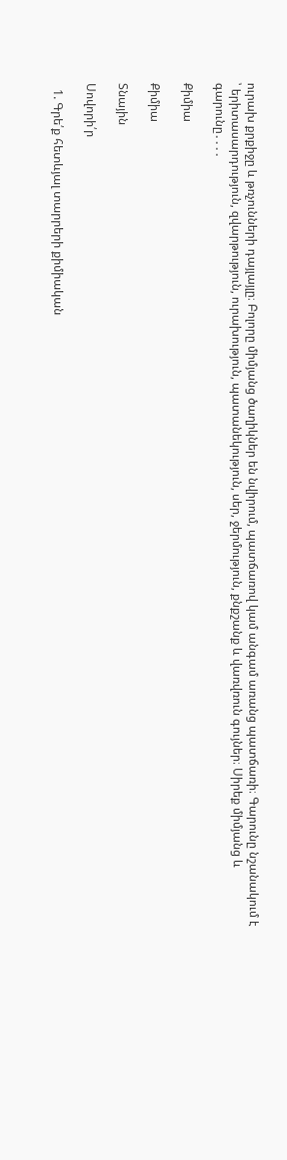ուրախ քրքիջը և թռչունների դայլայլը։ Բոլորը միմյանց ծաղիկներ են նվիրում, պատճառով կամ անգամ առանց պատճառի։ Գարունը նշանակում է ՝ երիտասարդություն, զվարթություն, ուրախություն, պատանեկություն, սեր, ջերմություն, քնքշանք և վառվռուն գույներ։ Սիրեք միմյանց և գարունը․․․․

Քիմիա

Քիմիա

Տնային

Սովորի՛ր

  1. Գրե՛ք հետևյալ տարրերի քիմիական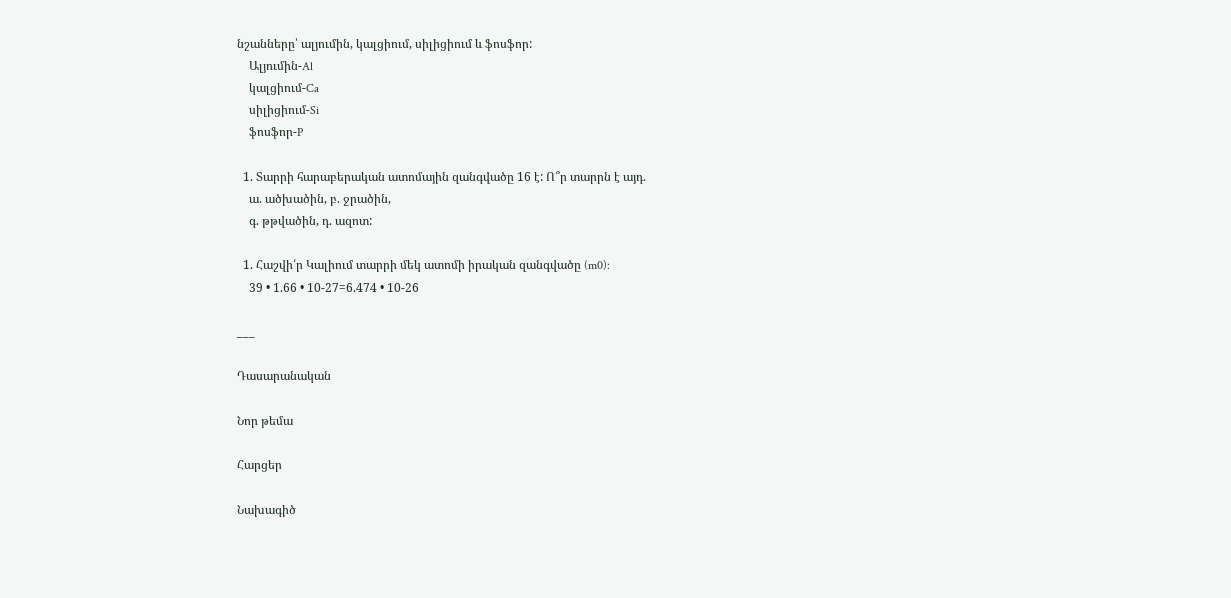նշանները՝ ալյումին, կալցիում, սիլիցիում և ֆոսֆոր:
    Ալյումին-Al
    կալցիում-Ca
    սիլիցիում-Si
    ֆոսֆոր-P

  1. Տարրի հարաբերական ատոմային զանգվածը 16 է: Ո՞ր տարրն է այդ.
    ա. ածխածին, բ. ջրածին,
    գ. թթվածին, դ. ազոտ:

  1. Հաշվի՛ր Կալիում տարրի մեկ ատոմի իրական զանգվածը (m0):
    39 • 1.66 • 10-27=6.474 • 10-26

___

Դասարանական

Նոր թեմա

Հարցեր

Նախագիծ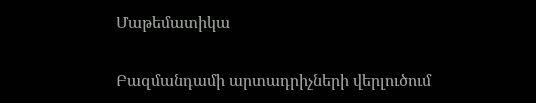Մաթեմատիկա

Բազմանդամի արտադրիչների վերլուծում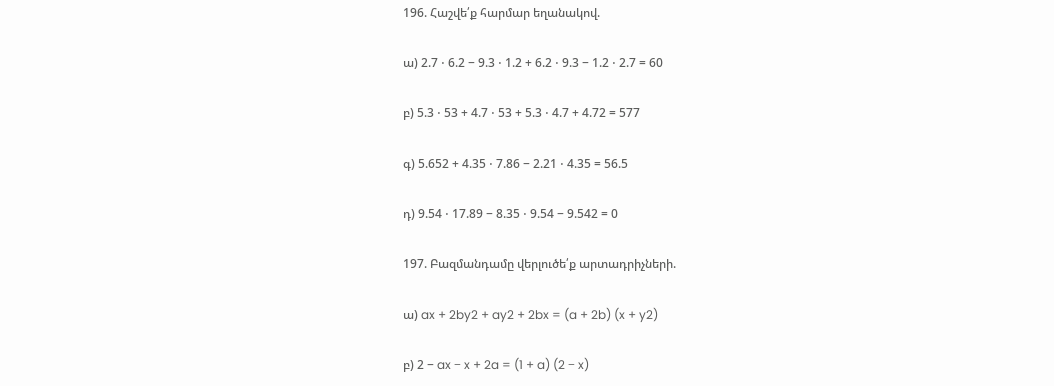196. Հաշվե՛ք հարմար եղանակով.

ա) 2.7 ⋅ 6.2 − 9.3 ⋅ 1.2 + 6.2 ⋅ 9.3 − 1.2 ⋅ 2.7 = 60

բ) 5.3 ⋅ 53 + 4.7 ⋅ 53 + 5.3 ⋅ 4.7 + 4.72 = 577

գ) 5.652 + 4.35 ⋅ 7.86 − 2.21 ⋅ 4.35 = 56.5

դ) 9.54 ⋅ 17.89 − 8.35 ⋅ 9.54 − 9.542 = 0

197. Բազմանդամը վերլուծե՛ք արտադրիչների.

ա) ax + 2by2 + ay2 + 2bx = (a + 2b) (x + y2)

բ) 2 − ax − x + 2a = (1 + a) (2 − x)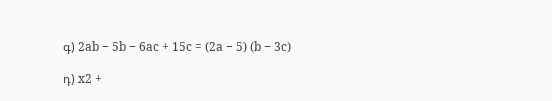գ) 2ab − 5b − 6ac + 15c = (2a − 5) (b − 3c)

դ) x2 +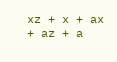xz + x + ax + az + a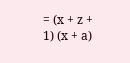= (x + z + 1) (x + a)